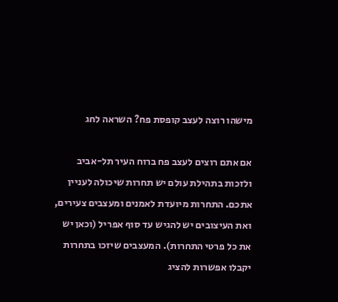מישהו רוצה לעצב קופסת פח? השראה לחג

אם אתם רוצים לעצב פח ברוח העיר תל-אביב ולזכות בתהילת עולם יש תחרות שיכולה לעניין אתכם. התחרות מיועדת לאמנים ומעצבים צעירים, ואת העיצובים יש להגיש עד סוף אפריל (וכאן יש את כל פרטי התחרות). המעצבים שיזכו בתחרות יקבלו אפשרות להציג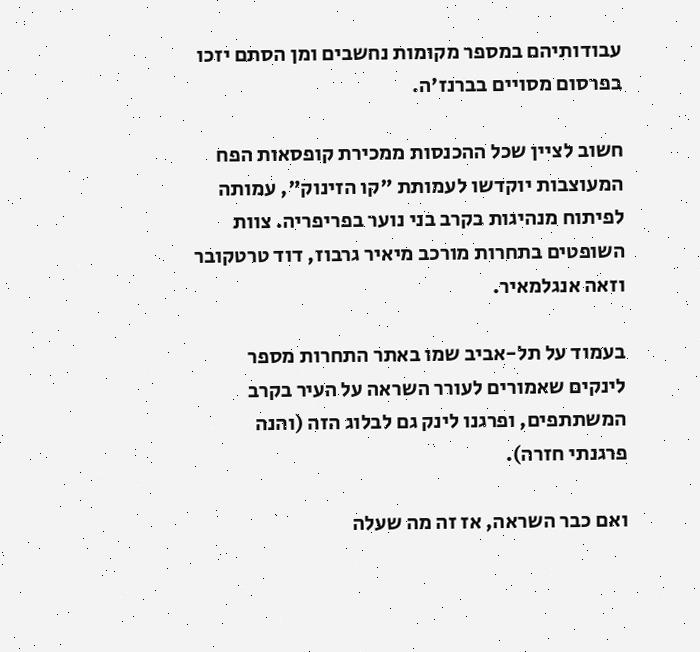עבודותיהם במספר מקומות נחשבים ומן הסתם יזכו בפרסום מסויים בברנז'ה.

חשוב לציין שכל ההכנסות ממכירת קופסאות הפח המעוצבות יוקדשו לעמותת "קו הזינוק", עמותה לפיתוח מנהיגות בקרב בני נוער בפריפריה. צוות השופטים בתחרות מורכב מיאיר גרבוז, דוד טרטקובר וזאה אנגלמאיר.

בעמוד על תל-אביב שמו באתר התחרות מספר לינקים שאמורים לעורר השראה על העיר בקרב המשתתפים, ופרגנו לינק גם לבלוג הזה (והנה פרגנתי חזרה).

ואם כבר השראה, אז זה מה שעלה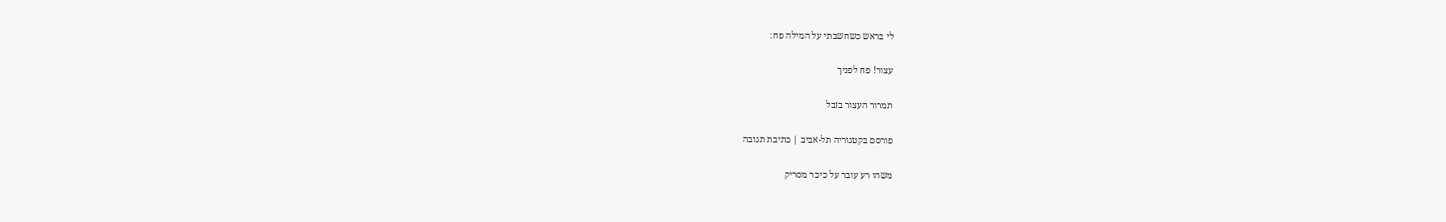לי בראש כשחשבתי על המילה פח:

עצור! פח לפניך

תמרור העצור בזבל

פורסם בקטגוריה תל-אביב | כתיבת תגובה

משהו רע עובר על כיכר מסריק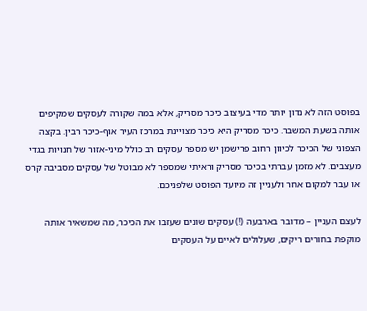בפוסט הזה לא נדון יותר מדי בעיצוב כיכר מסריק, אלא במה שקורה לעסקים שמקיפים אותה בשעת המשבר. כיכר מסריק היא כיכר מצויינת במרכז העיר אוף-כיכר רבין. בקצה הצפוני של הכיכר לכיוון רחוב פרישמן יש מספר עסקים רב כולל מיני-אזור של חנויות בגדי מעצבים. לא מזמן עברתי בכיכר מסריק וראיתי שמספר לא מבוטל של עסקים מסביבה קרס או עבר למקום אחר ולעניין זה מיועד הפוסט שלפניכם.

לעצם העניין – מדובר בארבעה (!) עסקים שונים שעזבו את הכיכר, מה שמשאיר אותה מוקפת בחורים ריקים, שעלולים לאיים על העסקים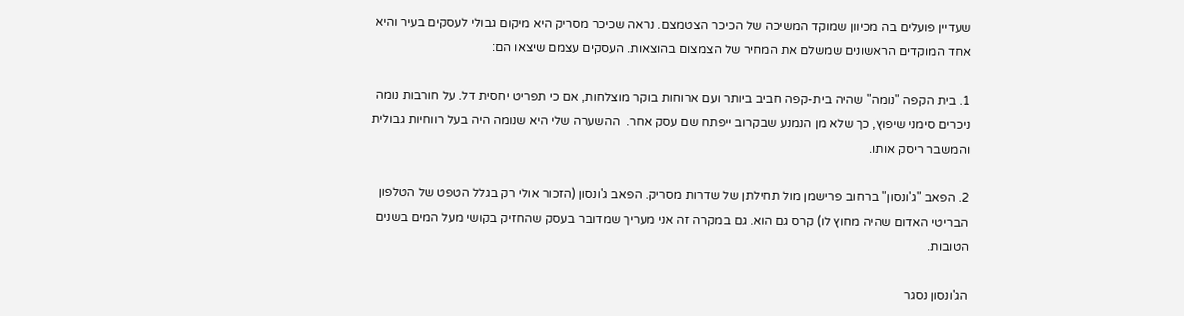שעדיין פועלים בה מכיוון שמוקד המשיכה של הכיכר הצטמצם. נראה שכיכר מסריק היא מיקום גבולי לעסקים בעיר והיא אחד המוקדים הראשונים שמשלם את המחיר של הצמצום בהוצאות. העסקים עצמם שיצאו הם:

1. בית הקפה "נומה" שהיה בית-קפה חביב ביותר ועם ארוחות בוקר מוצלחות, אם כי תפריט יחסית דל. על חורבות נומה ניכרים סימני שיפוץ, כך שלא מן הנמנע שבקרוב ייפתח שם עסק אחר.  ההשערה שלי היא שנומה היה בעל רווחיות גבולית והמשבר ריסק אותו.

2. הפאב "ג'ונסון" ברחוב פרישמן מול תחילתן של שדרות מסריק. הפאב ג'ונסון (הזכור אולי רק בגלל הטפט של הטלפון הבריטי האדום שהיה מחוץ לו) קרס גם הוא. גם במקרה זה אני מעריך שמדובר בעסק שהחזיק בקושי מעל המים בשנים הטובות.

הג'ונסון נסגר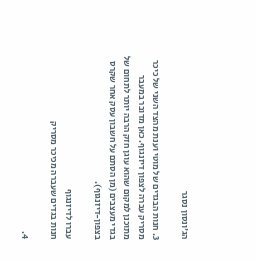הג'ונסון נסגר

3. חנות הבגדים של מוטי וענת מהצד השני של כיכר מסריק עברה לצפון דיזנגוף. כאן מדובר במעבר מתוכנן למקום שהוא עוגן חזק הרבה יותר לתחום של בגדי מעצבים (מן הסתם על חשבון עסק אחר שקרס בצפון-דיזנגוף).

עברו לדיזנגוף
חנות בגדים שעברה מכיכר מסריק

4.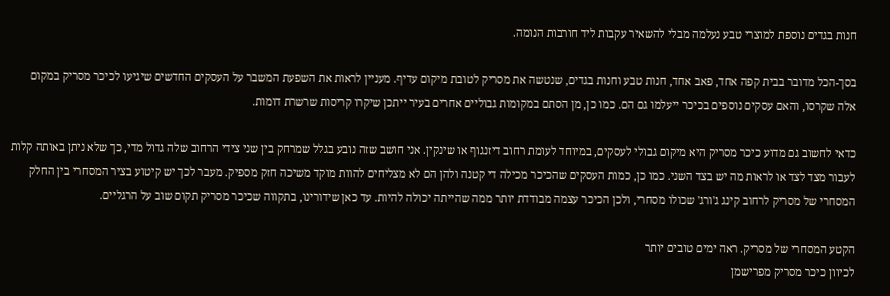חנות בגדים נוספת למוצרי טבע נעלמה מבלי להשאיר עקבות ליד חורבות הנומה.

בסך-הכל מדובר בבית קפה אחד, פאב אחד, חנות טבע וחנות בגדים, שנטשה את מסריק לטובת מיקום עדיף. מעניין לראות את השפעת המשבר על העסקים החדשים שיגיעו לכיכר מסריק במקום אלה שקרסו, והאם עסקים נוספים בכיכר ייעלמו גם הם. כמו כן, מן הסתם במקומות גבוליים אחרים בעיר ייתכן שיקרו קריסות שרשרת דומות.

כדאי לחשוב גם מדוע כיכר מסריק היא מיקום גבולי לעסקים, במיוחד לעומת רחוב דיזנגוף או שינקין. אני חושב שזה נובע בגלל שמרחק בין שני צידי הרחוב שלה גדול מדי, כך שלא ניתן באותה קלות לעבור מצד לצד או לראות מה יש בצד השני. כמו כן, כמות העסקים שהכיכר מכילה די קטנה ולהן הם לא מצליחים להוות מוקד משיכה חזק מספיק. מעבר לכך יש קיטוע בציר המסחרי בין החלק המסחרי של מסריק לרחוב קינג ג'ורג' שכולו מסחרי, ולכן הכיכר עצמה מבודדת יותר ממה שהייתה יכולה להיות. עד כאן שידורינו, בתקווה שכיכר מסריק תקום שוב על הרגליים.

הקטע המסחרי של מסריק. ראה ימים טובים יותר
לכיוון כיכר מסריק מפרישמן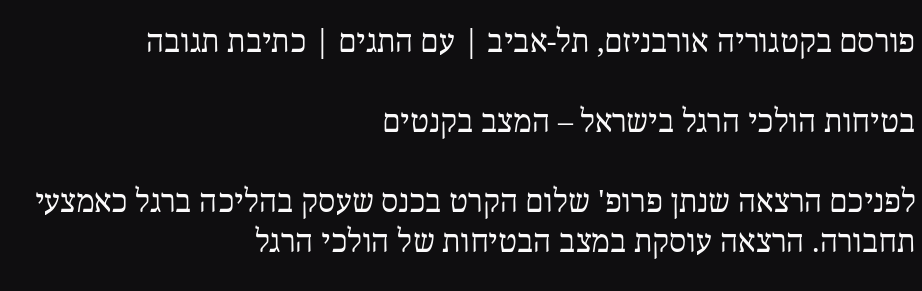פורסם בקטגוריה אורבניזם, תל-אביב | עם התגים | כתיבת תגובה

בטיחות הולכי הרגל בישראל – המצב בקנטים

לפניכם הרצאה שנתן פרופ' שלום הקרט בכנס שעסק בהליכה ברגל כאמצעי תחבורה. הרצאה עוסקת במצב הבטיחות של הולכי הרגל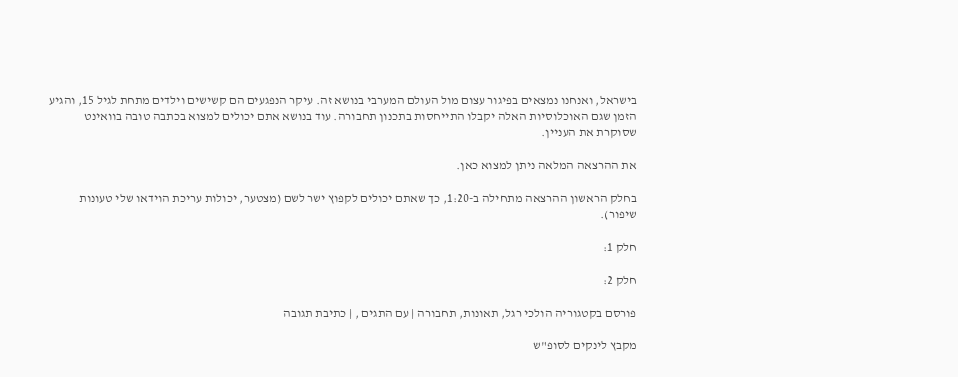בישראל, ואנחנו נמצאים בפיגור עצום מול העולם המערבי בנושא זה. עיקר הנפגעים הם קשישים וילדים מתחת לגיל 15, והגיע הזמן שגם האוכלוסיות האלה יקבלו התייחסות בתכנון תחבורה. עוד בנושא אתם יכולים למצוא בכתבה טובה בוואינט שסוקרת את העניין.

את ההרצאה המלאה ניתן למצוא כאן.

בחלק הראשון ההרצאה מתחילה ב-1:20, כך שאתם יכולים לקפוץ ישר לשם (מצטער, יכולות עריכת הוידאו שלי טעונות שיפור).

חלק 1:

חלק 2:

פורסם בקטגוריה הולכי רגל, תאונות, תחבורה | עם התגים , | כתיבת תגובה

מקבץ לינקים לסופ"ש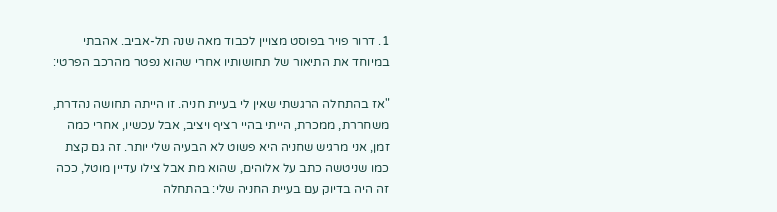1. דרור פויר בפוסט מצויין לכבוד מאה שנה תל-אביב. אהבתי במיוחד את התיאור של תחושותיו אחרי שהוא נפטר מהרכב הפרטי:

"אז בהתחלה הרגשתי שאין לי בעיית חניה. זו הייתה תחושה נהדרת, משחררת, ממכרת, הייתי בהיי רציף ויציב, אבל עכשיו, אחרי כמה זמן, אני מרגיש שחניה היא פשוט לא הבעיה שלי יותר. זה גם קצת כמו שניטשה כתב על אלוהים, שהוא מת אבל צילו עדיין מוטל, ככה זה היה בדיוק עם בעיית החניה שלי: בהתחלה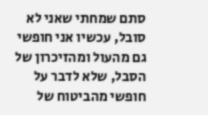סתם שמחתי שאני לא סובל, עכשיו אני חופשי גם מהעול ומהזיכרון של הסבל, שלא לדבר על חופשי מהביטוח של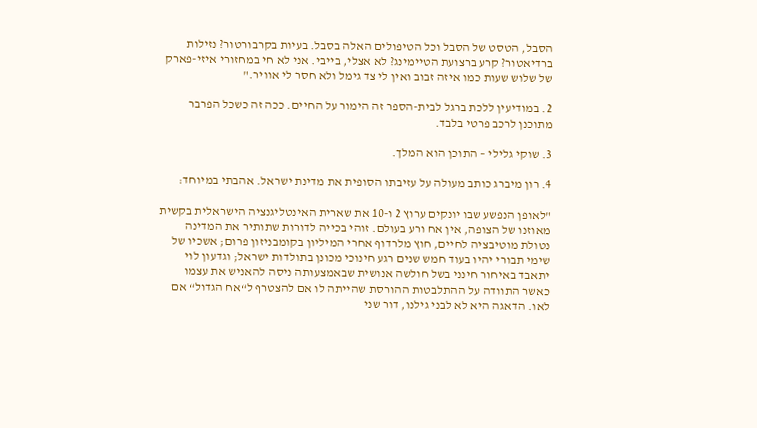הסבל, הטסט של הסבל וכל הטיפולים האלה בסבל. בעיות בקרבורטור? נזילות ברדיאטור? קרע ברצועת הטיימינג? לא אצלי, בייבי. אני לא חי במחזורי איזי-פארק של שלוש שעות כמו איזה זבוב ואין לי צד גימל ולא חסר לי אוויר."

2. במודיעין ללכת ברגל לבית-הספר זה הימור על החיים. ככה זה כשכל הפרבר מתוכנן לרכב פרטי בלבד.

3. שוקי גלילי – התוכן הוא המלך.

4. רון מיברג כותב מעולה על עזיבתו הסופית את מדינת ישראל. אהבתי במיוחד:

"לאופן הנפשע שבו יונקים ערוץ 2 ו-10 את שארית האינטליגנציה הישראלית בקשית מאוזנו של הצופה, אין אח ורע בעולם. זוהי בכייה לדורות שתותיר את המדינה נטולת מוטיבציה לחיים, חוץ מלרדוף אחרי המיליון בקומבניזון פרום; אשכיו של שימי תבורי יהיו בעוד חמש שנים רגע חינוכי מכונן בתולדות ישראל; וגדעון לוי יתאבד באיחור חינני בשל חולשה אנושית שבאמצעותה ניסה להאניש את עצמו כאשר התוודה על ההתלבטות ההורסת שהייתה לו אם להצטרף ל“אח הגדול“ אם לאו. הדאגה היא לא לבני גילנו, דור שני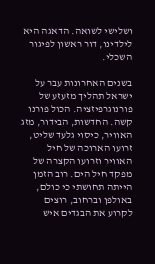ושלישי לשואה. הדאגה היא לילדינו, דור ראשון לפיגור השכלי.

בשנים האחרונות עבר על ישראל תהליך מזעזע של פורנוגרפיזציה. הכול פורנו קשה. החדשות, הבידור, מזג האוויר, כיסוי גלעד שליט, זרועו הארוכה של חיל האוויר וזרועו הקצרה של מפקד חיל הים. רוב הזמן הייתה תחושתי כי כולם, באולפן וברחוב, רוצים לקרוע את הבגדים איש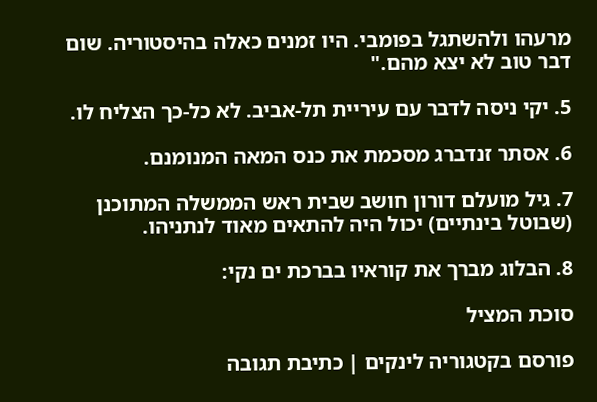מרעהו ולהשתגל בפומבי. היו זמנים כאלה בהיסטוריה. שום דבר טוב לא יצא מהם."

5. יקי ניסה לדבר עם עיריית תל-אביב. לא כל-כך הצליח לו.

6. אסתר זנדברג מסכמת את כנס המאה המנומנם.

7. גיל מועלם דורון חושב שבית ראש הממשלה המתוכנן (שבוטל בינתיים) יכול היה להתאים מאוד לנתניהו.

8. הבלוג מברך את קוראיו בברכת ים נקי:

סוכת המציל

פורסם בקטגוריה לינקים | כתיבת תגובה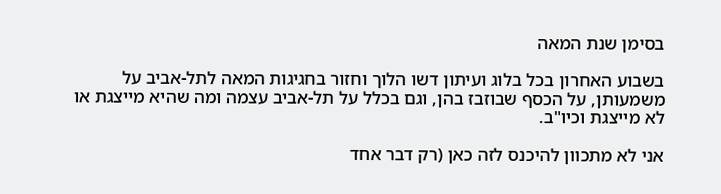בסימן שנת המאה

בשבוע האחרון בכל בלוג ועיתון דשו הלוך וחזור בחגיגות המאה לתל-אביב על משמעותן, על הכסף שבוזבז בהן, וגם בכלל על תל-אביב עצמה ומה שהיא מייצגת או לא מייצגת וכיו"ב.

אני לא מתכוון להיכנס לזה כאן (רק דבר אחד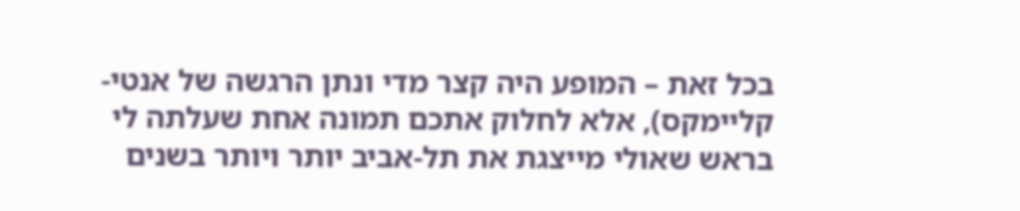בכל זאת – המופע היה קצר מדי ונתן הרגשה של אנטי-קליימקס), אלא לחלוק אתכם תמונה אחת שעלתה לי בראש שאולי מייצגת את תל-אביב יותר ויותר בשנים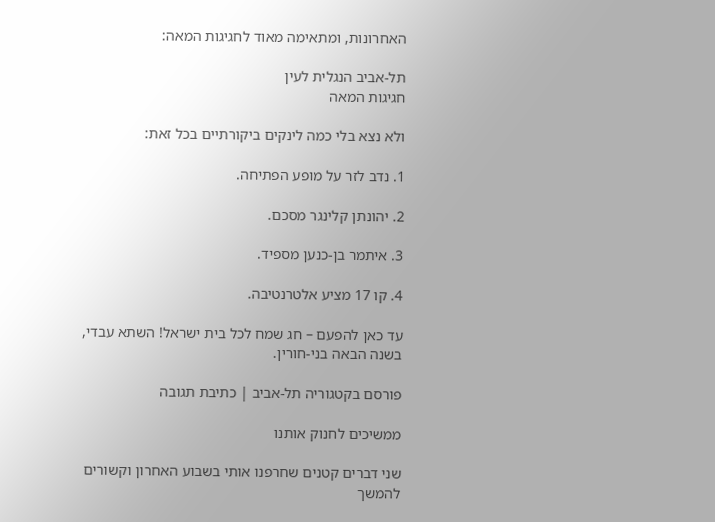האחרונות, ומתאימה מאוד לחגיגות המאה:

תל-אביב הנגלית לעין
חגיגות המאה

ולא נצא בלי כמה לינקים ביקורתיים בכל זאת:

1. נדב לזר על מופע הפתיחה.

2. יהונתן קלינגר מסכם.

3. איתמר בן-כנען מספיד.

4. קו 17 מציע אלטרנטיבה.

עד כאן להפעם – חג שמח לכל בית ישראל! השתא עבדי, בשנה הבאה בני-חורין.

פורסם בקטגוריה תל-אביב | כתיבת תגובה

ממשיכים לחנוק אותנו

שני דברים קטנים שחרפנו אותי בשבוע האחרון וקשורים להמשך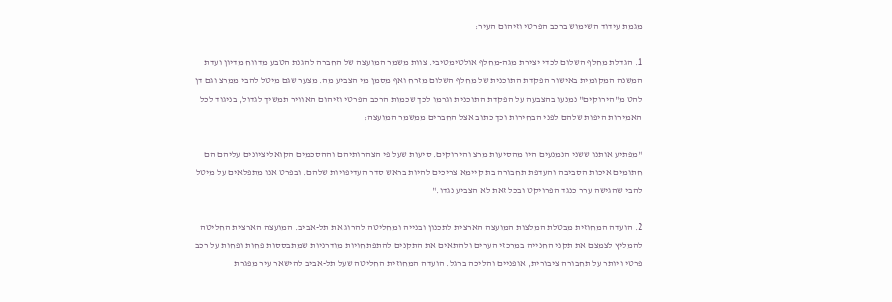מגמת עידוד השימוש ברכב הפרטי וזיהום העיר:

1. הגדלת מחלף השלום לכדי יצירת מגה-מחלף אולטימטיבי. צוות משמר המועצה של החברה להגנת הטבע מדווח מדיון ועדת המשנה המקומית באישור הפקדת התוכנית של מחלף השלום מזרח ואף מסמן מי הצביע מה. מצער שגם מיטל להבי ממרצ וגם דן להט מ"הירוקים" נמנעו בהצבעה על הפקדת התוכנית וגרמו לכך שכמות הרכב הפרטי וזיהום האוויר תמשיך לגדול, בניגוד לכל האמירות היפות שלהם לפני הבחירות וכך כתוב אצל החברים ממשמר המועצה:

"מפתיע אותנו ששני הנמנעים היו מהסיעות מרצ והירוקים. סיעות שעל פי הצהרותיהם וההסכמים הקואליציונים עליהם הם חתומים איכות הסביבה והעדפת תחבורה בת קיימא צריכים להיות בראש סדר העדיפויות שלהם. ובפרט אנו מתפלאים על מיטל להבי שהגישה ערר כנגד הפרויקט ובכל זאת לא הצביע נגדו."

2. הועדה המחוזית מבטלת המלצות המועצה הארצית לתכנון ובנייה ומחליטה להרוג את תל-אביב. המועצה הארצית החליטה להמליץ לצמצם את תקני החנייה במרכזי הערים ולהתאים את התקנים להתפתחויות מודרניות שמתבססות פחות ופחות על רכב פרטי ויותר על תחבורה ציבורית, אופניים והליכה ברגל. הועדה המחוזית החליטה שעל תל-אביב להישאר עיר מפגרת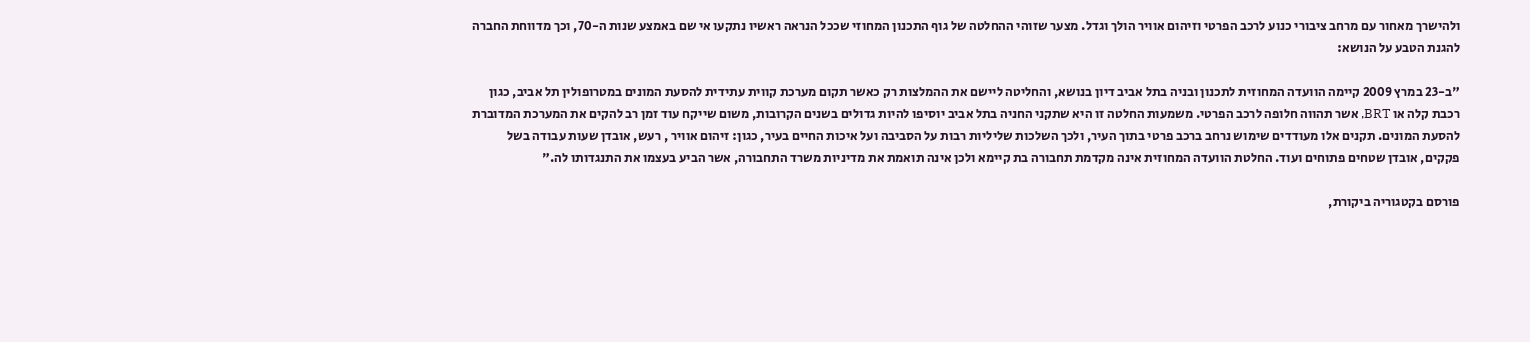ולהישרך מאחור עם מרחב ציבורי כנוע לרכב הפרטי וזיהום אוויר הולך וגדל. מצער שזוהי ההחלטה של גוף התכנון המחוזי שככל הנראה ראשיו נתקעו אי שם באמצע שנות ה-70, וכך מדווחת החברה להגנת הטבע על הנושא:

"ב-23 במרץ 2009 קיימה הוועדה המחוזית לתכנון ובניה בתל אביב דיון בנושא, והחליטה ליישם את ההמלצות רק כאשר תקום מערכת קווית עתידית להסעת המונים במטרופולין תל אביב, כגון רכבת קלה או BRT, אשר תהווה חלופה לרכב הפרטי. משמעות החלטה זו היא שתקני החניה בתל אביב יוסיפו להיות גדולים בשנים הקרובות, משום שייקח עוד זמן רב להקים את המערכת המדוברת להסעת המונים. תקנים אלו מעודדים שימוש נרחב ברכב פרטי בתוך העיר, ולכך השלכות שליליות רבות על הסביבה ועל איכות החיים בעיר, כגון: זיהום אוויר , רעש, אובדן שעות עבודה בשל פקקים, אובדן שטחים פתוחים ועוד. החלטת הוועדה המחוזית אינה מקדמת תחבורה בת קיימא ולכן אינה תואמת את מדיניות משרד התחבורה, אשר הביע בעצמו את התנגדותו לה."

פורסם בקטגוריה ביקורת,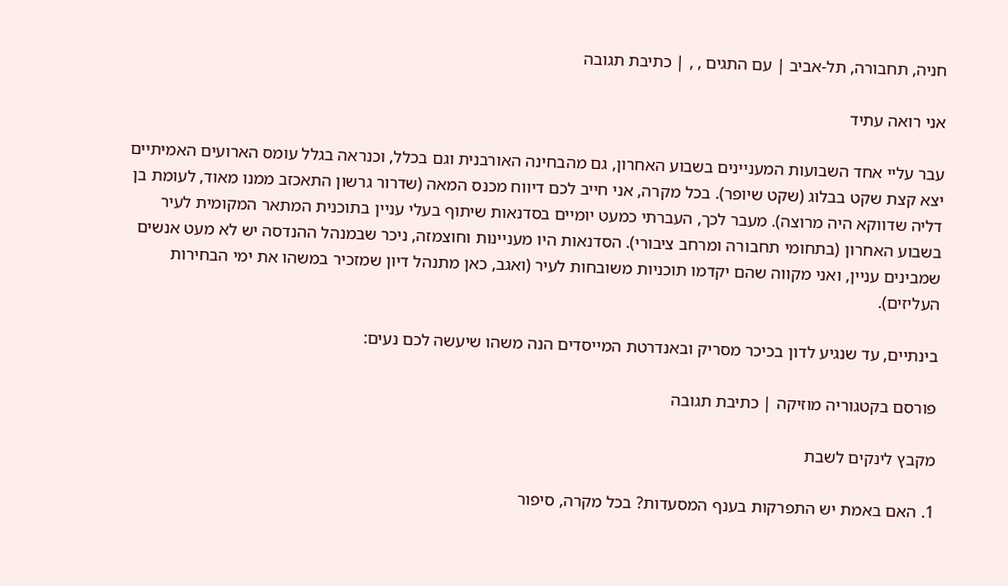חניה, תחבורה, תל-אביב | עם התגים , , | כתיבת תגובה

אני רואה עתיד

עבר עליי אחד השבועות המעניינים בשבוע האחרון, גם מהבחינה האורבנית וגם בכלל, וכנראה בגלל עומס הארועים האמיתיים יצא קצת שקט בבלוג (שקט שיופר). בכל מקרה, אני חייב לכם דיווח מכנס המאה (שדרור גרשון התאכזב ממנו מאוד, לעומת בן דליה שדווקא היה מרוצה). מעבר לכך, העברתי כמעט יומיים בסדנאות שיתוף בעלי עניין בתוכנית המתאר המקומית לעיר בשבוע האחרון (בתחומי תחבורה ומרחב ציבורי). הסדנאות היו מעניינות וחוצמזה, ניכר שבמנהל ההנדסה יש לא מעט אנשים שמבינים עניין, ואני מקווה שהם יקדמו תוכניות משובחות לעיר (ואגב, כאן מתנהל דיון שמזכיר במשהו את ימי הבחירות העליזים).

בינתיים, עד שנגיע לדון בכיכר מסריק ובאנדרטת המייסדים הנה משהו שיעשה לכם נעים:

פורסם בקטגוריה מוזיקה | כתיבת תגובה

מקבץ לינקים לשבת

1. האם באמת יש התפרקות בענף המסעדות? בכל מקרה, סיפור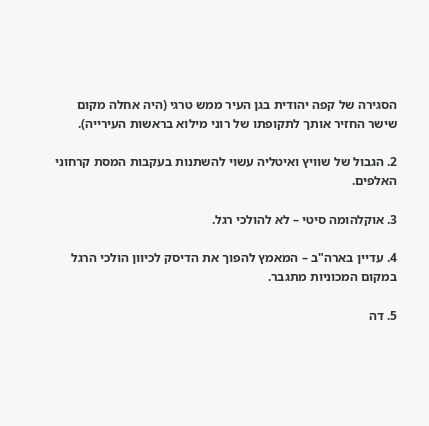הסגירה של קפה יהודית בגן העיר ממש טרגי (היה אחלה מקום שישר החזיר אותך לתקופתו של רוני מילוא בראשות העירייה).

2. הגבול של שוויץ ואיטליה עשוי להשתנות בעקבות המסת קרחוני האלפים.

3. אוקלהומה סיטי – לא להולכי רגל.

4. עדיין בארה"ב – המאמץ להפוך את הדיסק לכיוון הולכי הרגל במקום המכוניות מתגבר.

5. דה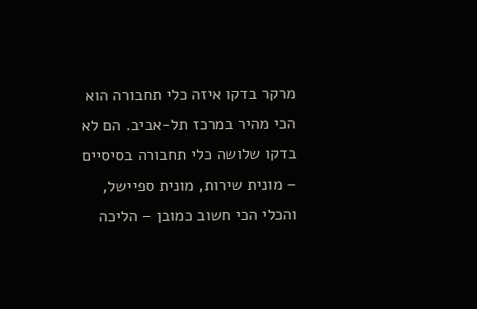מרקר בדקו איזה כלי תחבורה הוא הכי מהיר במרכז תל-אביב. הם לא בדקו שלושה כלי תחבורה בסיסיים – מונית שירות, מונית ספיישל, והכלי הכי חשוב כמובן – הליכה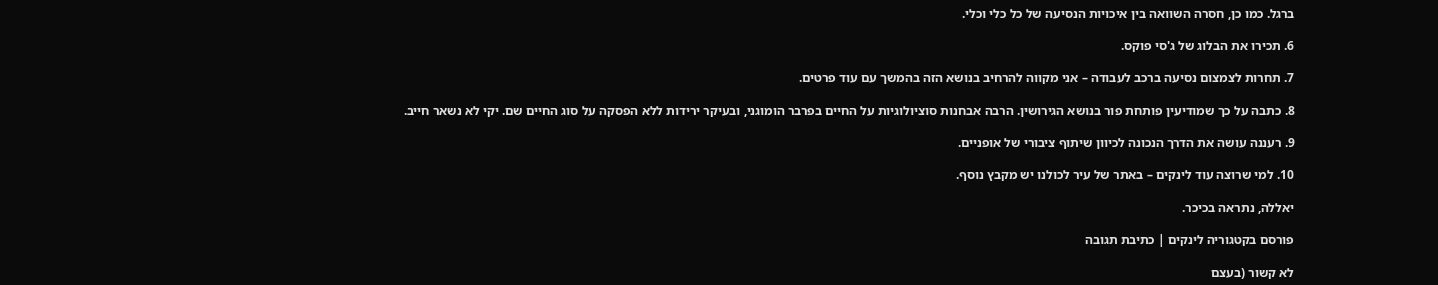ברגל. כמו כן, חסרה השוואה בין איכויות הנסיעה של כל כלי וכלי.

6. תכירו את הבלוג של ג'סי פוקס.

7. תחרות לצמצום נסיעה ברכב לעבודה – אני מקווה להרחיב בנושא הזה בהמשך עם עוד פרטים.

8. כתבה על כך שמודיעין פותחת פור בנושא הגירושין. הרבה אבחנות סוציולוגיות על החיים בפרבר הומוגני, ובעיקר ירידות ללא הפסקה על סוג החיים שם. יקי לא נשאר חייב.

9. רעננה עושה את הדרך הנכונה לכיוון שיתוף ציבורי של אופניים.

10. למי שרוצה עוד לינקים – באתר של עיר לכולנו יש מקבץ נוסף.

יאללה, נתראה בכיכר.

פורסם בקטגוריה לינקים | כתיבת תגובה

לא קשור (בעצם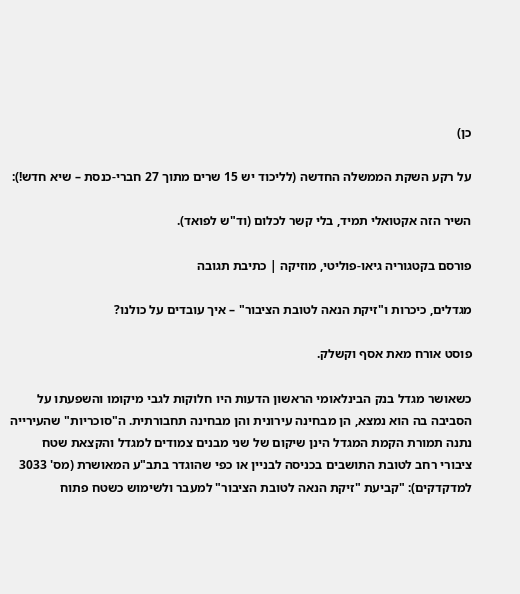כן)

על רקע השקת הממשלה החדשה (לליכוד יש 15 שרים מתוך 27 חברי-כנסת – שיא חדש!):

השיר הזה אקטואלי תמיד, בלי קשר לכלום (וד"ש לפואד).

פורסם בקטגוריה גיאו-פוליטי, מוזיקה | כתיבת תגובה

מגדלים, כיכרות ו"זיקת הנאה לטובת הציבור" – איך עובדים על כולנו?

פוסט אורח מאת אסף וקשלק.

כשאושר מגדל בנק הבינלאומי הראשון הדעות היו חלוקות לגבי מיקומו והשפעתו על הסביבה בה הוא נמצא, הן מבחינה עירונית והן מבחינה תחבורתית. ה"סוכריות" שהעירייה נתנה תמורת הקמת המגדל הינן שיקום של שני מבנים צמודים למגדל והקצאת שטח ציבורי רחב לטובת התושבים בכניסה לבניין או כפי שהוגדר בתב"ע המאושרת (מס' 3033 למדקדקים): "קביעת "זיקת הנאה לטובת הציבור" למעבר ולשימוש כשטח פתוח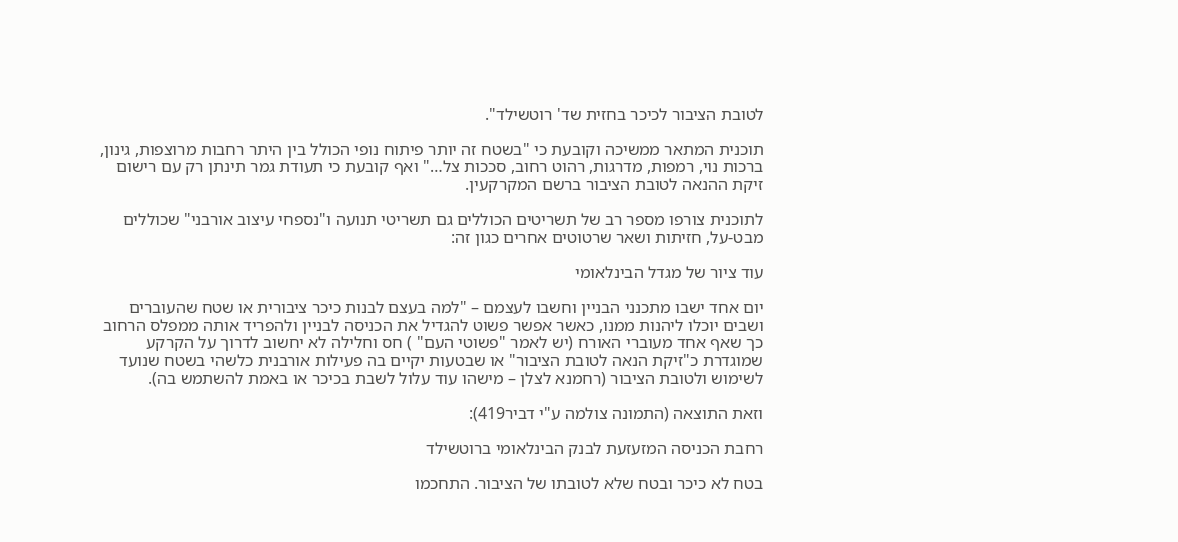לטובת הציבור לכיכר בחזית שד' רוטשילד".

תוכנית המתאר ממשיכה וקובעת כי "בשטח זה יותר פיתוח נופי הכולל בין היתר רחבות מרוצפות, גינון, ברכות נוי, רמפות, מדרגות, רהוט רחוב, סככות צל…" ואף קובעת כי תעודת גמר תינתן רק עם רישום זיקת ההנאה לטובת הציבור ברשם המקרקעין.

לתוכנית צורפו מספר רב של תשריטים הכוללים גם תשריטי תנועה ו"נספחי עיצוב אורבני" שכוללים מבט-על, חזיתות ושאר שרטוטים אחרים כגון זה:

עוד ציור של מגדל הבינלאומי

יום אחד ישבו מתכנני הבניין וחשבו לעצמם – "למה בעצם לבנות כיכר ציבורית או שטח שהעוברים ושבים יוכלו ליהנות ממנו, כאשר אפשר פשוט להגדיל את הכניסה לבניין ולהפריד אותה ממפלס הרחוב כך שאף אחד מעוברי האורח (יש לאמר "פשוטי העם" ) חס וחלילה לא יחשוב לדרוך על הקרקע שמוגדרת כ"זיקת הנאה לטובת הציבור" או שבטעות יקיים בה פעילות אורבנית כלשהי בשטח שנועד לשימוש ולטובת הציבור (רחמנא לצלן – מישהו עוד עלול לשבת בכיכר או באמת להשתמש בה).

וזאת התוצאה (התמונה צולמה ע"י דביר419):

רחבת הכניסה המזעזעת לבנק הבינלאומי ברוטשילד

בטח לא כיכר ובטח שלא לטובתו של הציבור. התחכמו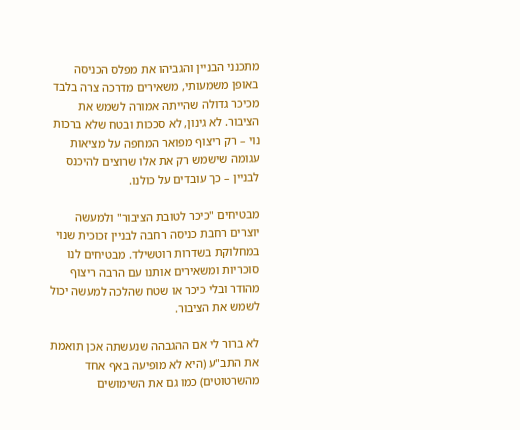מתכנני הבניין והגביהו את מפלס הכניסה באופן משמעותי, משאירים מדרכה צרה בלבד מכיכר גדולה שהייתה אמורה לשמש את הציבור. לא גינון, לא סככות ובטח שלא ברכות נוי – רק ריצוף מפואר המחפה על מציאות עגומה שישמש רק את אלו שרוצים להיכנס לבניין – כך עובדים על כולנו.

מבטיחים "כיכר לטובת הציבור" ולמעשה יוצרים רחבת כניסה רחבה לבניין זכוכית שנוי במחלוקת בשדרות רוטשילד. מבטיחים לנו סוכריות ומשאירים אותנו עם הרבה ריצוף מהודר ובלי כיכר או שטח שהלכה למעשה יכול לשמש את הציבור.

לא ברור לי אם ההגבהה שנעשתה אכן תואמת את התב"ע (היא לא מופיעה באף אחד מהשרטוטים) כמו גם את השימושים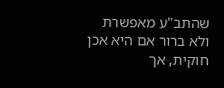שהתב"ע מאפשרת ולא ברור אם היא אכן חוקית, אך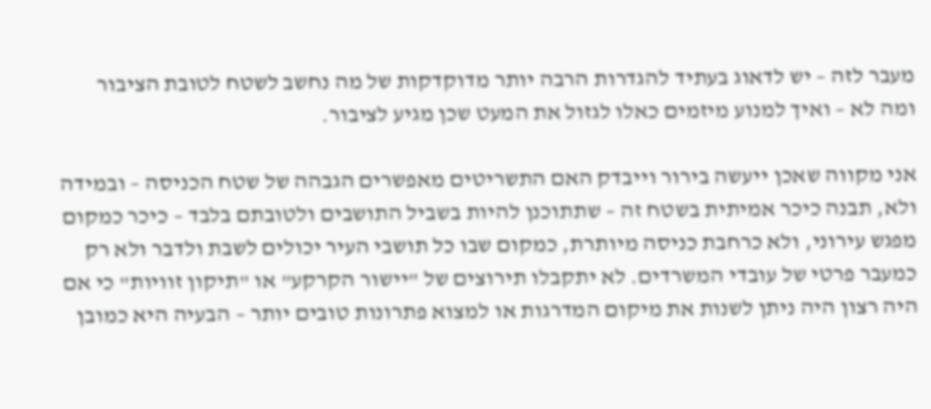מעבר לזה – יש לדאוג בעתיד להגדרות הרבה יותר מדוקדקות של מה נחשב לשטח לטובת הציבור ומה לא – ואיך למנוע מיזמים כאלו לגזול את המעט שכן מגיע לציבור.

אני מקווה שאכן ייעשה בירור וייבדק האם התשריטים מאפשרים הגבהה של שטח הכניסה – ובמידה ולא, תבנה כיכר אמיתית בשטח זה – שתתוכנן להיות בשביל התושבים ולטובתם בלבד – כיכר כמקום מפגש עירוני, ולא כרחבת כניסה מיותרת, כמקום שבו כל תושבי העיר יכולים לשבת ולדבר ולא רק כמעבר פרטי של עובדי המשרדים. לא יתקבלו תירוצים של "יישור הקרקע" או "תיקון זוויות" כי אם היה רצון היה ניתן לשנות את מיקום המדרגות או למצוא פתרונות טובים יותר – הבעיה היא כמובן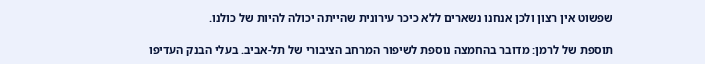שפשוט אין רצון ולכן אנחנו נשארים ללא כיכר עירונית שהייתה יכולה להיות של כולנו.

תוספת של לרמן: מדובר בהחמצה נוספת לשיפור המרחב הציבורי של תל-אביב. בעלי הבנק העדיפו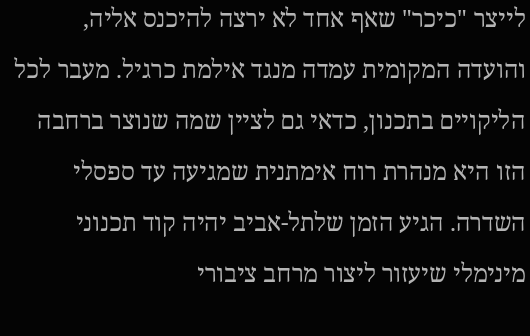לייצר "כיכר" שאף אחד לא ירצה להיכנס אליה, והועדה המקומית עמדה מנגד אילמת כרגיל. מעבר לכל הליקויים בתכנון, כדאי גם לציין שמה שנוצר ברחבה הזו היא מנהרת רוח אימתנית שמגיעה עד ספסלי השדרה. הגיע הזמן שלתל-אביב יהיה קוד תכנוני מינימלי שיעזור ליצור מרחב ציבורי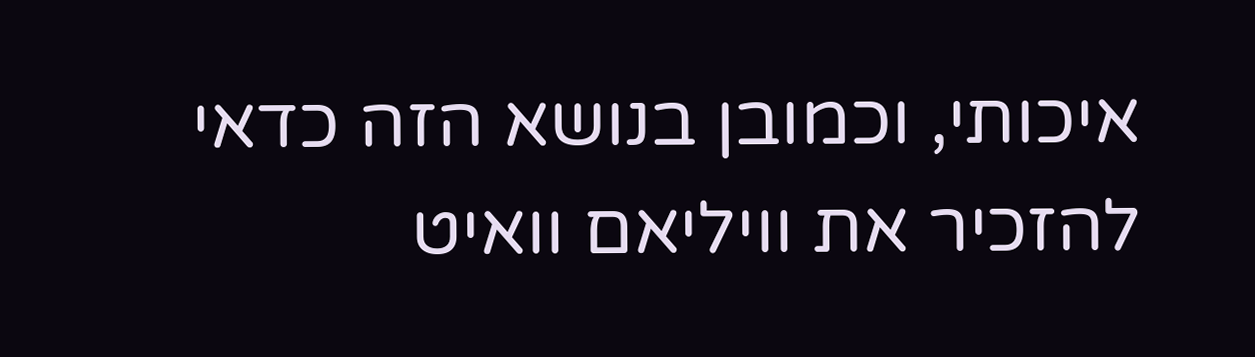איכותי, וכמובן בנושא הזה כדאי להזכיר את וויליאם וואיט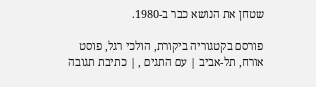שטחן את הנושא כבר ב-1980.

פורסם בקטגוריה ביקורת, הולכי רגל, פוסט אורח, תל-אביב | עם התגים , | כתיבת תגובה